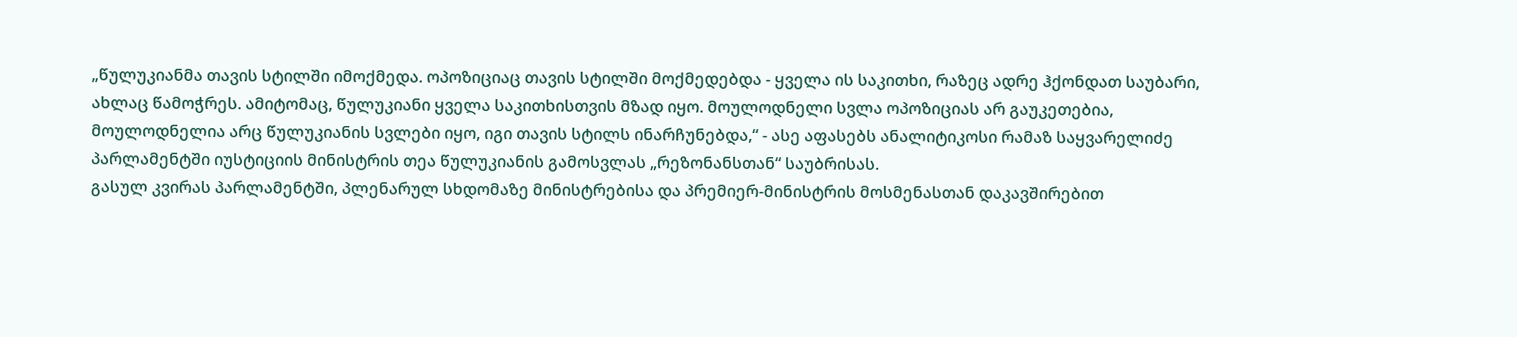„წულუკიანმა თავის სტილში იმოქმედა. ოპოზიციაც თავის სტილში მოქმედებდა - ყველა ის საკითხი, რაზეც ადრე ჰქონდათ საუბარი, ახლაც წამოჭრეს. ამიტომაც, წულუკიანი ყველა საკითხისთვის მზად იყო. მოულოდნელი სვლა ოპოზიციას არ გაუკეთებია, მოულოდნელია არც წულუკიანის სვლები იყო, იგი თავის სტილს ინარჩუნებდა,“ - ასე აფასებს ანალიტიკოსი რამაზ საყვარელიძე პარლამენტში იუსტიციის მინისტრის თეა წულუკიანის გამოსვლას „რეზონანსთან“ საუბრისას.
გასულ კვირას პარლამენტში, პლენარულ სხდომაზე მინისტრებისა და პრემიერ-მინისტრის მოსმენასთან დაკავშირებით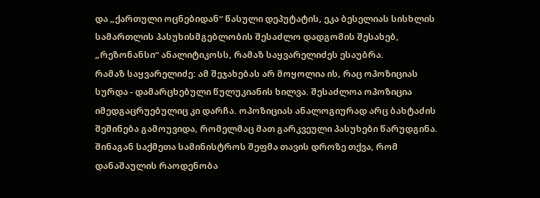და „ქართული ოცნებიდან“ წასული დეპუტატის, ეკა ბესელიას სისხლის სამართლის პასუხისმგებლობის შესაძლო დადგომის შესახებ, „რეზონანსი“ ანალიტიკოსს, რამაზ საყვარელიძეს ესაუბრა.
რამაზ საყვარელიძე: ამ შეჯახებას არ მოყოლია ის, რაც ოპოზიციას სურდა - დამარცხებული წულუკიანის ხილვა. შესაძლოა ოპოზიცია იმედგაცრუებულიც კი დარჩა. ოპოზიციას ანალოგიურად არც ბახტაძის შეშინება გამოუვიდა, რომელმაც მათ გარკვეული პასუხები წარუდგინა.
შინაგან საქმეთა სამინისტროს შეფმა თავის დროზე თქვა, რომ დანაშაულის რაოდენობა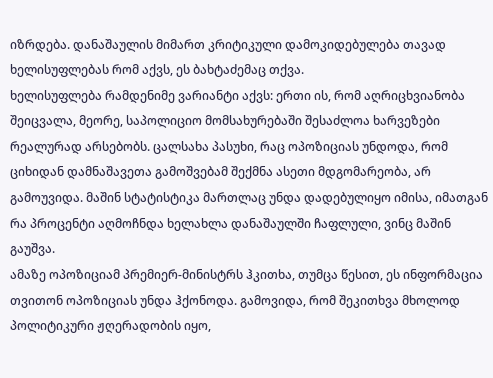იზრდება. დანაშაულის მიმართ კრიტიკული დამოკიდებულება თავად ხელისუფლებას რომ აქვს, ეს ბახტაძემაც თქვა.
ხელისუფლება რამდენიმე ვარიანტი აქვს: ერთი ის, რომ აღრიცხვიანობა შეიცვალა, მეორე, საპოლიციო მომსახურებაში შესაძლოა ხარვეზები რეალურად არსებობს. ცალსახა პასუხი, რაც ოპოზიციას უნდოდა, რომ ციხიდან დამნაშავეთა გამოშვებამ შექმნა ასეთი მდგომარეობა, არ გამოუვიდა. მაშინ სტატისტიკა მართლაც უნდა დადებულიყო იმისა, იმათგან რა პროცენტი აღმოჩნდა ხელახლა დანაშაულში ჩაფლული, ვინც მაშინ გაუშვა.
ამაზე ოპოზიციამ პრემიერ-მინისტრს ჰკითხა, თუმცა წესით, ეს ინფორმაცია თვითონ ოპოზიციას უნდა ჰქონოდა. გამოვიდა, რომ შეკითხვა მხოლოდ პოლიტიკური ჟღერადობის იყო,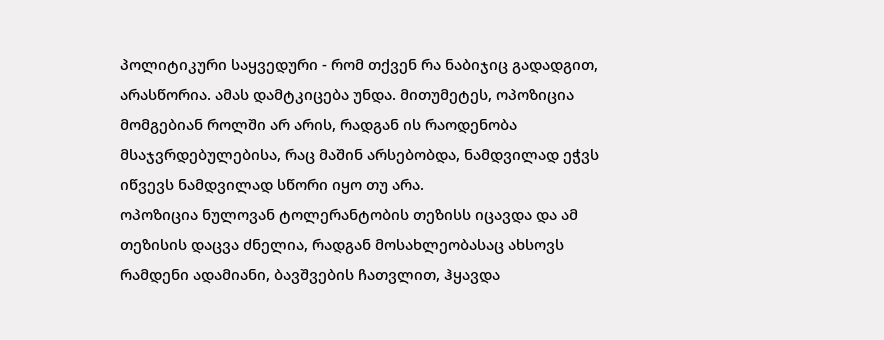პოლიტიკური საყვედური - რომ თქვენ რა ნაბიჯიც გადადგით, არასწორია. ამას დამტკიცება უნდა. მითუმეტეს, ოპოზიცია მომგებიან როლში არ არის, რადგან ის რაოდენობა მსაჯვრდებულებისა, რაც მაშინ არსებობდა, ნამდვილად ეჭვს იწვევს ნამდვილად სწორი იყო თუ არა.
ოპოზიცია ნულოვან ტოლერანტობის თეზისს იცავდა და ამ თეზისის დაცვა ძნელია, რადგან მოსახლეობასაც ახსოვს რამდენი ადამიანი, ბავშვების ჩათვლით, ჰყავდა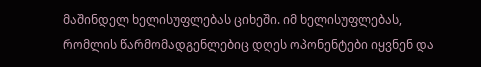მაშინდელ ხელისუფლებას ციხეში. იმ ხელისუფლებას, რომლის წარმომადგენლებიც დღეს ოპონენტები იყვნენ და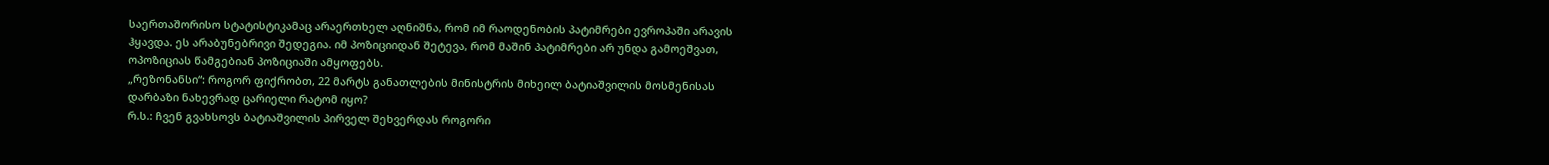საერთაშორისო სტატისტიკამაც არაერთხელ აღნიშნა, რომ იმ რაოდენობის პატიმრები ევროპაში არავის ჰყავდა. ეს არაბუნებრივი შედეგია. იმ პოზიციიდან შეტევა, რომ მაშინ პატიმრები არ უნდა გამოეშვათ, ოპოზიციას წამგებიან პოზიციაში ამყოფებს.
„რეზონანსი“: როგორ ფიქრობთ, 22 მარტს განათლების მინისტრის მიხეილ ბატიაშვილის მოსმენისას დარბაზი ნახევრად ცარიელი რატომ იყო?
რ.ს.: ჩვენ გვახსოვს ბატიაშვილის პირველ შეხვერდას როგორი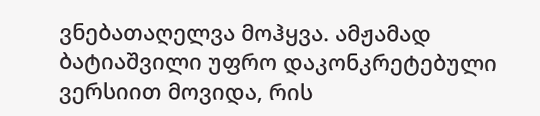ვნებათაღელვა მოჰყვა. ამჟამად ბატიაშვილი უფრო დაკონკრეტებული ვერსიით მოვიდა, რის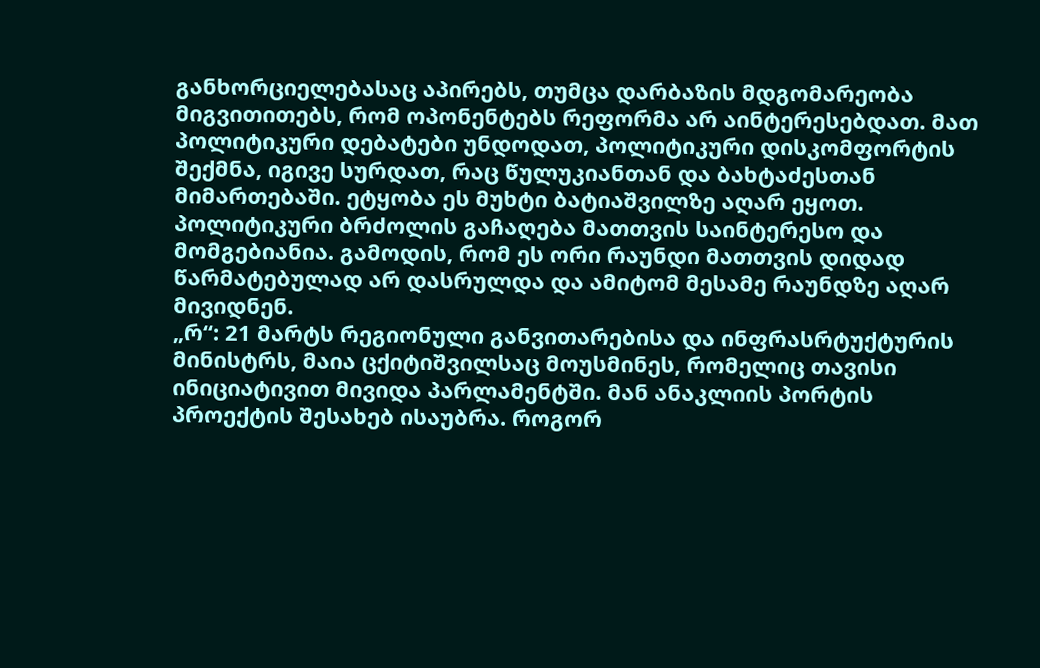განხორციელებასაც აპირებს, თუმცა დარბაზის მდგომარეობა მიგვითითებს, რომ ოპონენტებს რეფორმა არ აინტერესებდათ. მათ პოლიტიკური დებატები უნდოდათ, პოლიტიკური დისკომფორტის შექმნა, იგივე სურდათ, რაც წულუკიანთან და ბახტაძესთან მიმართებაში. ეტყობა ეს მუხტი ბატიაშვილზე აღარ ეყოთ.
პოლიტიკური ბრძოლის გაჩაღება მათთვის საინტერესო და მომგებიანია. გამოდის, რომ ეს ორი რაუნდი მათთვის დიდად წარმატებულად არ დასრულდა და ამიტომ მესამე რაუნდზე აღარ მივიდნენ.
„რ“: 21 მარტს რეგიონული განვითარებისა და ინფრასრტუქტურის მინისტრს, მაია ცქიტიშვილსაც მოუსმინეს, რომელიც თავისი ინიციატივით მივიდა პარლამენტში. მან ანაკლიის პორტის პროექტის შესახებ ისაუბრა. როგორ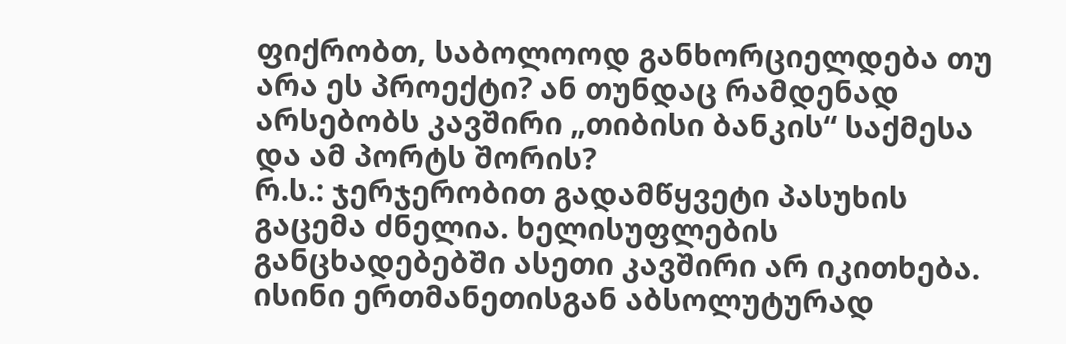ფიქრობთ, საბოლოოდ განხორციელდება თუ არა ეს პროექტი? ან თუნდაც რამდენად არსებობს კავშირი „თიბისი ბანკის“ საქმესა და ამ პორტს შორის?
რ.ს.: ჯერჯერობით გადამწყვეტი პასუხის გაცემა ძნელია. ხელისუფლების განცხადებებში ასეთი კავშირი არ იკითხება. ისინი ერთმანეთისგან აბსოლუტურად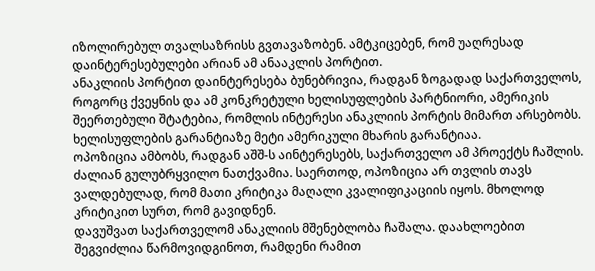იზოლირებულ თვალსაზრისს გვთავაზობენ. ამტკიცებენ, რომ უაღრესად დაინტერესებულები არიან ამ ანააკლის პორტით.
ანაკლიის პორტით დაინტერესება ბუნებრივია, რადგან ზოგადად საქართველოს, როგორც ქვეყნის და ამ კონკრეტული ხელისუფლების პარტნიორი, ამერიკის შეერთებული შტატებია, რომლის ინტერესი ანაკლიის პორტის მიმართ არსებობს. ხელისუფლების გარანტიაზე მეტი ამერიკული მხარის გარანტიაა.
ოპოზიცია ამბობს, რადგან აშშ-ს აინტერესებს, საქართველო ამ პროექტს ჩაშლის. ძალიან გულუბრყვილო ნათქვამია. საერთოდ, ოპოზიცია არ თვლის თავს ვალდებულად, რომ მათი კრიტიკა მაღალი კვალიფიკაციის იყოს. მხოლოდ კრიტიკით სურთ, რომ გავიდნენ.
დავუშვათ საქართველომ ანაკლიის მშენებლობა ჩაშალა. დაახლოებით შეგვიძლია წარმოვიდგინოთ, რამდენი რამით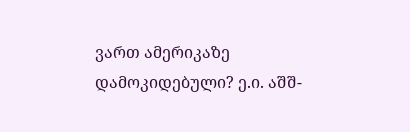ვართ ამერიკაზე დამოკიდებული? ე.ი. აშშ-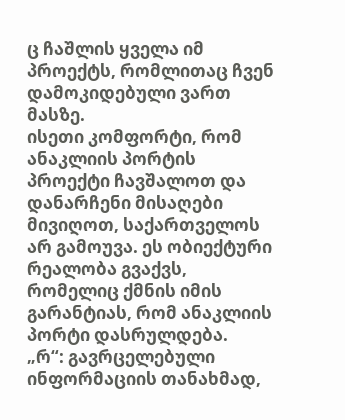ც ჩაშლის ყველა იმ პროექტს, რომლითაც ჩვენ დამოკიდებული ვართ მასზე.
ისეთი კომფორტი, რომ ანაკლიის პორტის პროექტი ჩავშალოთ და დანარჩენი მისაღები მივიღოთ, საქართველოს არ გამოუვა. ეს ობიექტური რეალობა გვაქვს, რომელიც ქმნის იმის გარანტიას, რომ ანაკლიის პორტი დასრულდება.
„რ“: გავრცელებული ინფორმაციის თანახმად,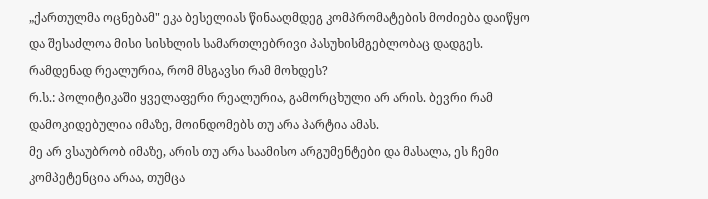„ქართულმა ოცნებამ" ეკა ბესელიას წინააღმდეგ კომპრომატების მოძიება დაიწყო და შესაძლოა მისი სისხლის სამართლებრივი პასუხისმგებლობაც დადგეს. რამდენად რეალურია, რომ მსგავსი რამ მოხდეს?
რ.ს.: პოლიტიკაში ყველაფერი რეალურია, გამორცხული არ არის. ბევრი რამ დამოკიდებულია იმაზე, მოინდომებს თუ არა პარტია ამას.
მე არ ვსაუბრობ იმაზე, არის თუ არა საამისო არგუმენტები და მასალა, ეს ჩემი კომპეტენცია არაა, თუმცა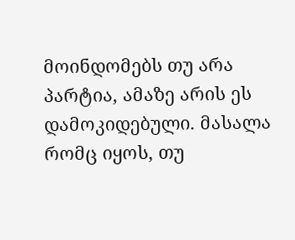მოინდომებს თუ არა პარტია, ამაზე არის ეს დამოკიდებული. მასალა რომც იყოს, თუ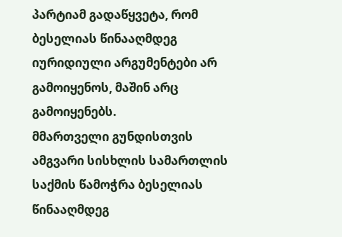პარტიამ გადაწყვეტა, რომ ბესელიას წინააღმდეგ იურიდიული არგუმენტები არ გამოიყენოს, მაშინ არც გამოიყენებს.
მმართველი გუნდისთვის ამგვარი სისხლის სამართლის საქმის წამოჭრა ბესელიას წინააღმდეგ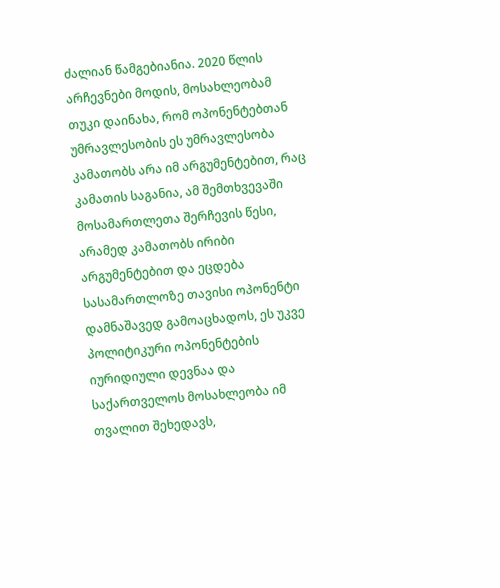ძალიან წამგებიანია. 2020 წლის არჩევნები მოდის, მოსახლეობამ თუკი დაინახა, რომ ოპონენტებთან უმრავლესობის ეს უმრავლესობა კამათობს არა იმ არგუმენტებით, რაც კამათის საგანია, ამ შემთხვევაში მოსამართლეთა შერჩევის წესი, არამედ კამათობს ირიბი არგუმენტებით და ეცდება სასამართლოზე თავისი ოპონენტი დამნაშავედ გამოაცხადოს, ეს უკვე პოლიტიკური ოპონენტების იურიდიული დევნაა და საქართველოს მოსახლეობა იმ თვალით შეხედავს,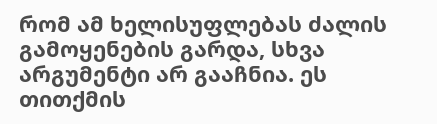რომ ამ ხელისუფლებას ძალის გამოყენების გარდა, სხვა არგუმენტი არ გააჩნია. ეს თითქმის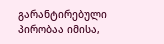გარანტირებული პირობაა იმისა,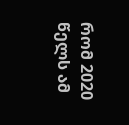რომ 2020 წელს ამ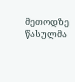მეთოდზე წასულმა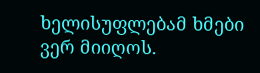ხელისუფლებამ ხმები ვერ მიიღოს.